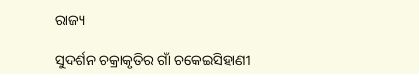ରାଜ୍ୟ

ସୁଦର୍ଶନ ଚକ୍ରାକୃତିର ଗାଁ ଚକେଇସିହାଣୀ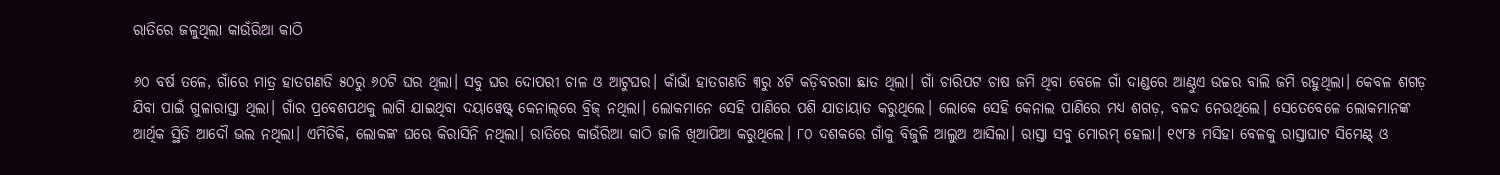ରାତିରେ ଜଳୁଥିଲା କାଉଁରିଆ କାଠି

୬୦ ବର୍ଷ ତଳେ, ଗାଁରେ ମାତ୍ର ହାତଗଣତି ୫୦ରୁ ୬୦ଟି ଘର ଥିଲା। ସବୁ ଘର ଦୋପରୀ ଚାଳ ଓ ଆଟୁଘର। କାଁଭାଁ ହାତଗଣତି ୩ରୁ ୪ଟି କଡ଼ିବରଗା ଛାତ ଥିଲା। ଗାଁ ଚାରିପଟ ଚାଷ ଜମି ଥିବା ବେଳେ ଗାଁ ଦାଣ୍ଡରେ ଆଣ୍ଠୁଏ ଉଚ୍ଚର ବାଲି ଜମି ରହୁଥିଲା। କେବଳ ଶଗଡ଼ ଯିବା ପାଇଁ ଗୁଳାରାସ୍ତା ଥିଲା। ଗାଁର ପ୍ରବେଶପଥକୁ ଲାଗି ଯାଇଥିବା ଦୟାୱେଷ୍ଟ୍ କେନାଲ୍‌ରେ ବ୍ରିଜ୍ ନଥିଲା। ଲୋକମାନେ ସେହି ପାଣିରେ ପଶି ଯାତାୟାତ କରୁଥିଲେ। ଲୋକେ ସେହି କେନାଲ ପାଣିରେ ମଧ୍ୟ ଶଗଡ଼, ବଳଦ ନେଉଥିଲେ। ସେତେବେଳେ ଲୋକମାନଙ୍କ ଆର୍ଥିକ ସ୍ଥିତି ଆଦୌ ଭଲ ନଥିଲା। ଏମିତିକି, ଲୋକଙ୍କ ଘରେ କିରାସିନି ନଥିଲା। ରାତିରେ କାଉଁରିଆ କାଠି ଜାଳି ଖିଆପିଆ କରୁଥିଲେ। ୮୦ ଦଶକରେ ଗାଁକୁ ବିଜୁଳି ଆଲୁଅ ଆସିଲା। ରାସ୍ତା ସବୁ ମୋରମ୍ ହେଲା। ୧୯୮୫ ମସିହା ବେଳକୁ ରାସ୍ତାଘାଟ ସିମେଣ୍ଟ୍ ଓ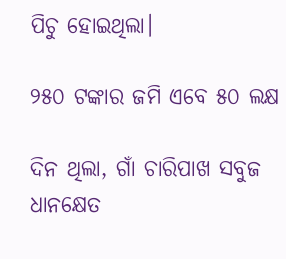ପିଚୁ ହୋଇଥିଲା।

୨୫୦ ଟଙ୍କାର ଜମି ଏବେ ୫୦ ଲକ୍ଷ

ଦିନ ଥିଲା, ଗାଁ ଚାରିପାଖ ସବୁଜ ଧାନକ୍ଷେତ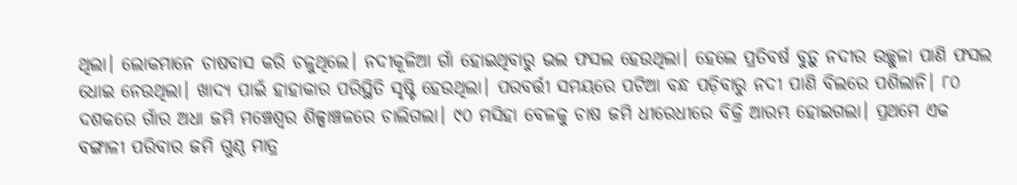ଥିଲା। ଲୋକମାନେ ଚାଷବାସ କରି ଚଳୁଥିଲେ। ନଦୀକୂଳିଆ ଗାଁ ହୋଇଥିବାରୁ ଭଲ ଫସଲ ହେଉଥିଲା। ହେଲେ ପ୍ରତିବର୍ଷ ବୁଡ଼ୁ ନଦୀର ଉଚ୍ଛୁଳା ପାଣି ଫସଲ ଧୋଇ ନେଉଥିଲା। ଖାଦ୍ୟ ପାଇଁ ହାହାକାର ପରିସ୍ଥିତି ସୃଷ୍ଟି ହେଉଥିଲା। ପରବର୍ତ୍ତୀ ସମୟରେ ପଟିଆ ବନ୍ଧ ପଡ଼ିବାରୁ ନଦୀ ପାଣି ବିଲରେ ପଶିଲାନି। ୮୦ ଦଶକରେ ଗାଁର ଅଧା ଜମି ମଞ୍ଚେଶ୍ବର ଶିଳ୍ପାଞ୍ଚଳରେ ଚାଲିଗଲା। ୯୦ ମସିହା ବେଳକୁ ଚାଷ ଜମି ଧୀରେଧୀରେ ବିକ୍ରି ଆରମ୍ଭ ହୋଇଗଲା। ପ୍ରଥମେ ଏକ ବଙ୍ଗାଳୀ ପରିବାର ଜମି ଗୁଣ୍ଠ ମାତ୍ର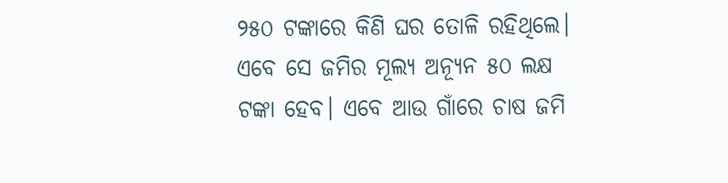୨୫୦ ଟଙ୍କାରେ କିଣି ଘର ତୋଳି ରହିଥିଲେ। ଏବେ ସେ ଜମିର ମୂଲ୍ୟ ଅନ୍ୟୂନ ୫୦ ଲକ୍ଷ ଟଙ୍କା ହେବ। ଏବେ ଆଉ ଗାଁରେ ଚାଷ ଜମି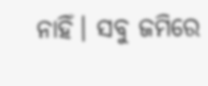ନାହିଁ। ସବୁ ଜମିରେ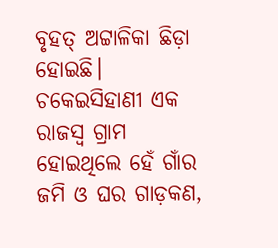ବୃହତ୍‌ ଅଟ୍ଟାଳିକା ଛିଡ଼ା ହୋଇଛି। ଚକେଇସିହାଣୀ ଏକ ରାଜସ୍ବ ଗ୍ରାମ ହୋଇଥିଲେ ହେଁ ଗାଁର ଜମି ଓ ଘର ଗାଡ଼କଣ,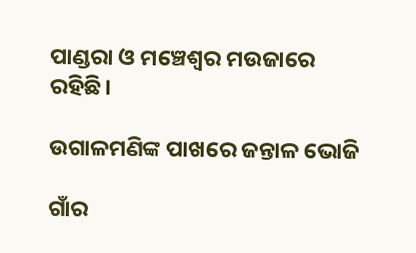ପାଣ୍ଡରା ଓ ମଞ୍ଚେଶ୍ବର ମଉଜାରେ ରହିଛି।

ଉଗାଳମଣିଙ୍କ ପାଖ‌‌ରେ ଜନ୍ତାଳ ଭୋଜି

ଗାଁର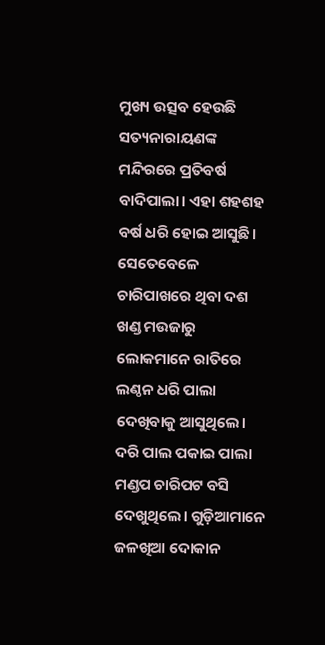ମୁଖ୍ୟ ଉତ୍ସବ ହେଉଛି ସତ୍ୟନାରାୟଣଙ୍କ ମନ୍ଦିରରେ ପ୍ରତିବର୍ଷ ବାଦିପାଲା। ଏହା ଶହଶହ ବର୍ଷ ଧରି ହୋଇ ଆସୁଛି। ସେତେବେଳେ ଚାରିପାଖରେ ଥିବା ଦଶ ଖଣ୍ଡ ମଉଜାରୁ ଲୋକମାନେ ରାତିରେ ଲଣ୍ଠନ ଧରି ପାଲା ଦେଖିବାକୁ ଆସୁଥିଲେ। ଦରି ପାଲ ପକାଇ ପାଲା ମଣ୍ଡପ ଚାରିପଟ ବସି ଦେଖୁଥିଲେ। ଗୁଡ଼ିଆମାନେ ଜଳଖିଆ ଦୋକାନ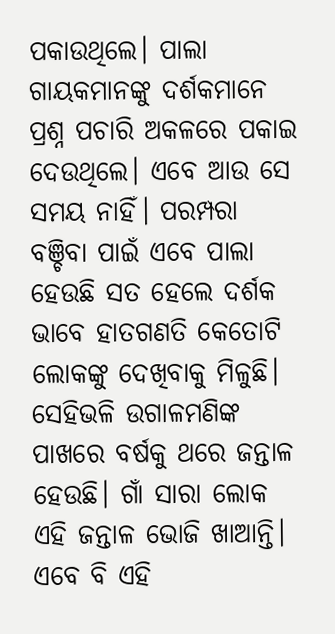ପକାଉଥିଲେ। ପାଲା ଗାୟକମାନଙ୍କୁ ଦର୍ଶକମାନେ ପ୍ରଶ୍ନ ପଚାରି ଅକଳରେ ପକାଇ ଦେଉଥିଲେ। ଏବେ ଆଉ ସେ ସମୟ ନାହିଁ। ପରମ୍ପରା ବଞ୍ଚିବା ପାଇଁ ଏବେ ପାଲା ହେଉଛି ସତ ହେଲେ ଦର୍ଶକ ଭାବେ ହାତଗଣତି କେତୋଟି ଲୋକଙ୍କୁ ଦେଖିବାକୁ ମିଳୁଛି। ସେହିଭଳି ଉଗାଳମଣିଙ୍କ ପାଖରେ ବର୍ଷକୁ ଥରେ ଜନ୍ତାଳ ହେଉଛି। ଗାଁ ସାରା ଲୋକ ଏହି ଜନ୍ତାଳ ଭୋଜି ଖାଆନ୍ତି। ଏବେ ବି ଏହି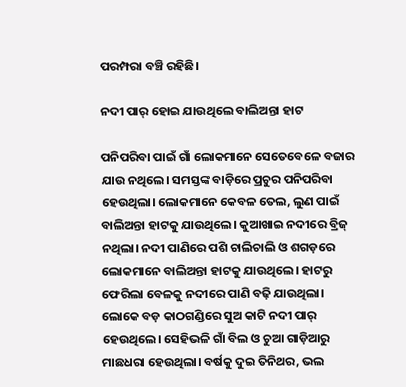ପରମ୍ପରା ବଞ୍ଚି ରହିଛି।

ନଦୀ ପାର୍‌ ହୋଇ ଯାଉଥିଲେ ବାଲିଅନ୍ତା ହାଟ

ପନିପରିବା ପାଇଁ ଗାଁ ଲୋକମାନେ ସେତେବେଳେ ବଜାର ଯାଉ ନଥିଲେ। ସମସ୍ତଙ୍କ ବାଡ଼ିରେ ପ୍ରଚୁର ପନିପରିବା ହେଉଥିଲା। ଲୋକମାନେ କେବଳ ତେଲ, ଲୁଣ ପାଇଁ ବାଲିଅନ୍ତା ହାଟକୁ ଯାଉଥିଲେ। କୁଆଖାଇ ନଦୀରେ ବ୍ରିଜ୍ ନଥିଲା। ନଦୀ ପାଣିରେ ପଶି ଚାଲିଚାଲି ଓ ଶଗଡ଼ରେ ଲୋକମାନେ ବାଲିଅନ୍ତା ହାଟକୁ ଯାଉଥିଲେ। ହାଟରୁ ଫେରିଲା ବେଳକୁ ନଦୀରେ ପାଣି ବଢ଼ି ଯାଉଥିଲା। ଲୋକେ ବଡ଼ କାଠଗଣ୍ଡିରେ ସୁଅ କାଟି ନଦୀ ପାର୍‌ ହେଉଥିଲେ। ସେହିଭଳି ଗାଁ ବିଲ ଓ ଚୁଆ ଗାଡ଼ିଆରୁ ମାଛଧରା ହେଉଥିଲା। ବର୍ଷକୁ ଦୁଇ ତିନିଥର, ଭଲ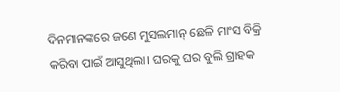ଦିନମାନଙ୍କରେ ଜଣେ ମୁସଲମାନ୍‌ ଛେଳି ମାଂସ ବିକ୍ରି କରିବା ପାଇଁ ଆସୁଥିଲା। ଘରକୁ ଘର ବୁଲି ଗ୍ରାହକ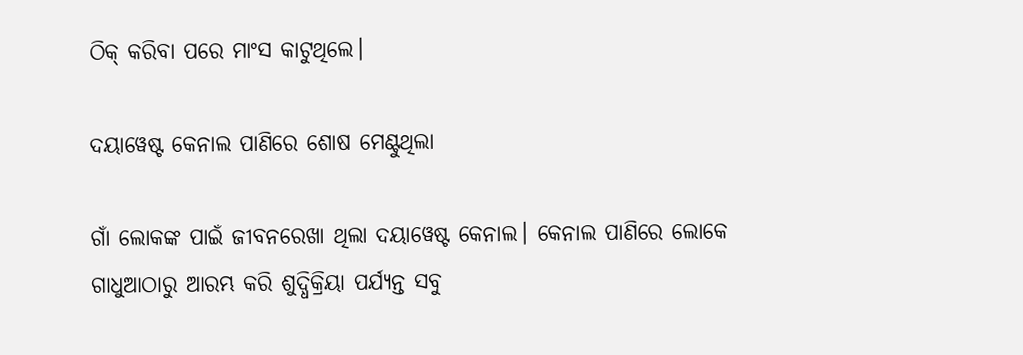ଠିକ୍ କରିବା ପରେ ମାଂସ କାଟୁଥିଲେ।

ଦୟାୱେଷ୍ଟ କେନାଲ ପାଣିରେ ଶୋଷ ମେଣ୍ଟୁଥିଲା

ଗାଁ ଲୋକଙ୍କ ପାଇଁ ଜୀବନରେଖା ଥିଲା ଦୟାୱେଷ୍ଟ କେନାଲ। କେନାଲ ପାଣିରେ ଲୋକେ ଗାଧୁଆଠାରୁ ଆରମ୍ଭ କରି ଶୁଦ୍ଧିକ୍ରିୟା ପର୍ଯ୍ୟନ୍ତ ସବୁ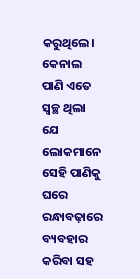କରୁଥିଲେ। କେନାଲ ପାଣି ଏତେ ସ୍ବଚ୍ଛ ଥିଲା ଯେ ଲୋକମାନେ ସେହି ପାଣିକୁ ଘରେ ରନ୍ଧାବଢ଼ାରେ ବ୍ୟବହାର କରିବା ସହ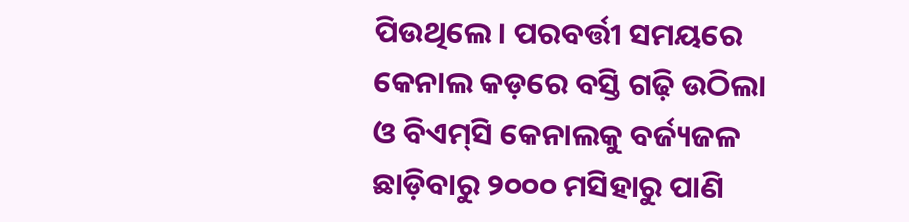ପିଉଥିଲେ। ପରବର୍ତ୍ତୀ ସମୟରେ କେନାଲ କଡ଼ରେ ବସ୍ତି ଗଢ଼ି ଉଠିଲା ଓ ବିଏମ୍‌ସି କେନାଲକୁ ବର୍ଜ୍ୟଜଳ ଛାଡ଼ିବାରୁ ୨୦୦୦ ମସିହାରୁ ପାଣି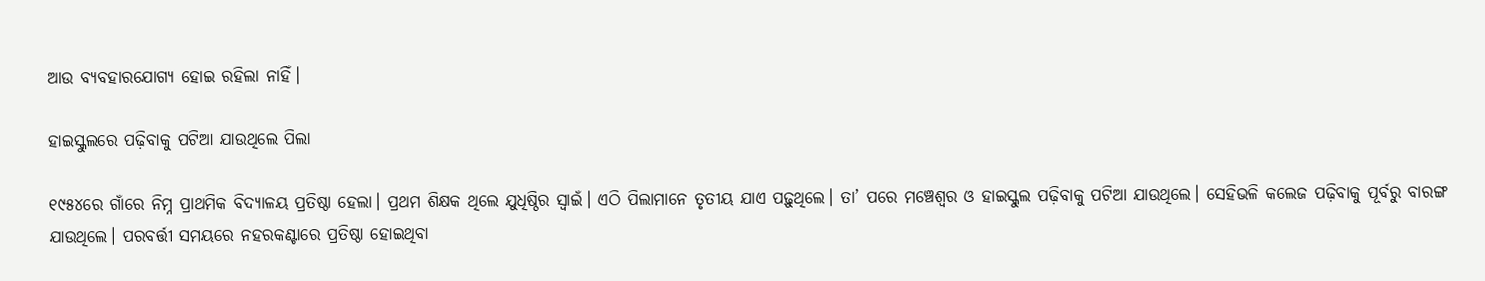ଆଉ ବ୍ୟବହାରଯୋଗ୍ୟ ହୋଇ ରହିଲା ନାହିଁ।

ହାଇସ୍କୁଲରେ ପଢ଼ିବାକୁ ପଟିଆ ଯାଉଥିଲେ ପିଲା

୧୯୫୪ରେ ଗାଁରେ ନିମ୍ନ ପ୍ରାଥମିକ ବିଦ୍ୟାଳୟ ପ୍ରତିଷ୍ଠା ହେଲା। ପ୍ରଥମ ଶିକ୍ଷକ ଥିଲେ ଯୁଧିଷ୍ଠିର ସ୍ବାଇଁ। ଏଠି ପିଲାମାନେ ତୃତୀୟ ଯାଏ ପଢ଼ୁଥିଲେ। ତା’ ପରେ ମଞ୍ଚେଶ୍ବର ଓ ହାଇସ୍କୁଲ ପଢ଼ିବାକୁ ପଟିଆ ଯାଉଥିଲେ। ସେହିଭଳି କଲେଜ ପଢ଼ିବାକୁ ପୂର୍ବରୁ ବାରଙ୍ଗ ଯାଉଥିଲେ। ପରବର୍ତ୍ତୀ ସମୟରେ ନହରକଣ୍ଟାରେ ପ୍ରତିଷ୍ଠା ହୋଇଥିବା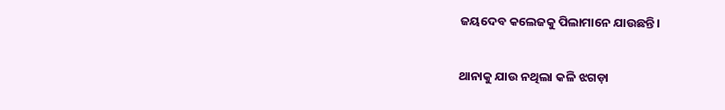ଜୟଦେବ କଲେଜକୁ ପିଲାମାନେ ଯାଉଛନ୍ତି।

ଥାନାକୁ ଯାଉ ନଥିଲା କଳି ଝଗଡ଼ା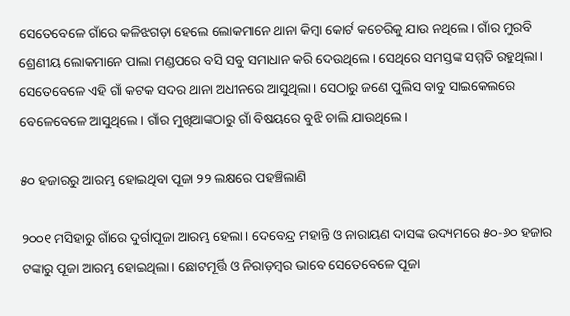ସେତେବେଳେ ଗାଁରେ କଳିଝଗଡ଼ା ହେଲେ ଲୋକମାନେ ଥାନା କିମ୍ବା କୋର୍ଟ କଚେରିକୁ ଯାଉ ନଥିଲେ। ଗାଁର ମୁରବି ଶ୍ରେଣୀୟ ଲୋକମାନେ ପାଲା ମଣ୍ଡପରେ ବସି ସବୁ ସମାଧାନ କରି ଦେଉଥିଲେ। ସେଥିରେ ସମସ୍ତଙ୍କ ସମ୍ମତି ରହୁଥିଲା। ସେତେବେଳେ ଏହି ଗାଁ କଟକ ସଦର ଥାନା ଅଧୀନରେ ଆସୁଥିଲା। ସେଠାରୁ ଜଣେ ପୁଲିସ ବାବୁ ସାଇକେଲରେ ବେଳେବେଳେ ଆସୁଥିଲେ। ଗାଁର ମୁଖିଆଙ୍କଠାରୁ ଗାଁ ବିଷୟରେ ବୁଝି ଚାଲି ଯାଉଥିଲେ।

୫୦ ହଜାରରୁ ଆରମ୍ଭ ହୋଇଥିବା ପୂଜା ୨୨ ଲକ୍ଷରେ ପହଞ୍ଚିଲାଣି

୨୦୦୧ ମସିହାରୁ ଗାଁରେ ଦୁର୍ଗାପୂଜା ଆରମ୍ଭ ହେଲା। ଦେବେନ୍ଦ୍ର ମହାନ୍ତି ଓ ନାରାୟଣ ଦାସଙ୍କ ଉଦ୍ୟମରେ ୫୦-୬୦ ହଜାର ଟଙ୍କାରୁ ପୂଜା ଆରମ୍ଭ ହୋଇଥିଲା। ଛୋଟମୂର୍ତ୍ତି ଓ ନିରାଡ଼ମ୍ବର ଭାବେ ସେତେବେଳେ ପୂଜା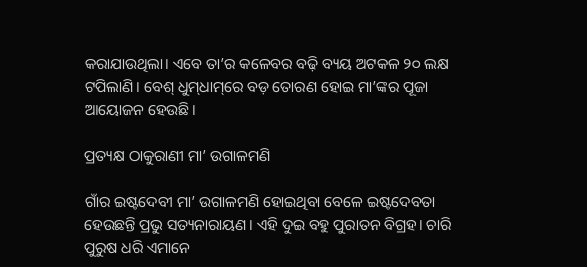କରାଯାଉଥିଲା। ଏବେ ତା’ର କଳେବର ବଢ଼ି ବ୍ୟୟ ଅଟକଳ ୨୦ ଲକ୍ଷ ଟପିଲାଣି। ବେଶ୍ ଧୁମ୍‌ଧାମ୍‌ରେ ବଡ଼ ତୋରଣ ହୋଇ ମା’ଙ୍କର ପୂଜା ଆୟୋଜନ ହେଉଛି।

ପ୍ରତ୍ୟକ୍ଷ ଠାକୁରାଣୀ ମା’ ଉଗାଳମଣି

ଗାଁର ଇଷ୍ଟଦେବୀ ମା’ ଉଗାଳମଣି ହୋଇଥିବା ବେଳେ ଇଷ୍ଟଦେବତା ହେଉଛନ୍ତି ପ୍ରଭୁ ସତ୍ୟନାରାୟଣ। ଏହି ଦୁଇ ବହୁ ପୁରାତନ ବିଗ୍ରହ। ଚାରି ପୁରୁଷ ଧରି ଏମାନେ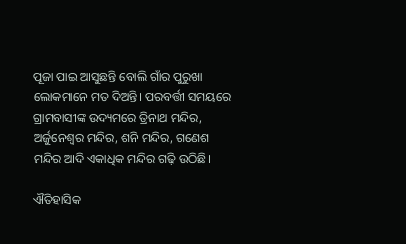ପୂଜା ପାଇ ଆସୁଛନ୍ତି ବୋଲି ଗାଁର ପୁରୁଖା ଲୋକମାନେ ମତ ଦିଅନ୍ତି। ପରବର୍ତ୍ତୀ ସମୟରେ ଗ୍ରାମବାସୀଙ୍କ ଉଦ୍ୟମରେ ତ୍ରିନାଥ ମନ୍ଦିର, ଅର୍ଜୁନେଶ୍ବର ମନ୍ଦିର, ଶନି ମନ୍ଦିର, ଗଣେଶ ମନ୍ଦିର ଆଦି ଏକାଧିକ ମନ୍ଦିର ଗଢ଼ି ଉଠିଛି।

ଐତିହାସିକ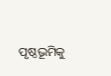ପୃଷ୍ଠଭୂମିକୁ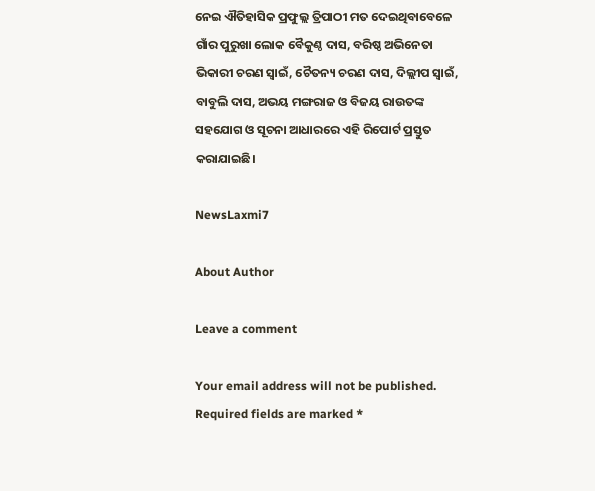ନେଇ ଐତିହାସିକ ପ୍ରଫୁଲ୍ଲ ତ୍ରିପାଠୀ ମତ ଦେଇଥିବାବେଳେ ଗାଁର ପୁରୁଖା ଲୋକ ବୈକୁଣ୍ଠ ଦାସ, ବରିଷ୍ଠ ଅଭିନେତା ଭିକାରୀ ଚରଣ ସ୍ବାଇଁ, ଚୈତନ୍ୟ ଚରଣ ଦାସ, ଦିଲ୍ଲୀପ ସ୍ବାଇଁ, ବାବୁଲି ଦାସ, ଅଭୟ ମଙ୍ଗରାଜ ଓ ବିଜୟ ରାଉତଙ୍କ ସହଯୋଗ ଓ ସୂଚନା ଆଧାରରେ ଏହି ରିପୋର୍ଟ ପ୍ରସ୍ତୁତ କରାଯାଇଛି।

NewsLaxmi7

About Author

Leave a comment

Your email address will not be published. Required fields are marked *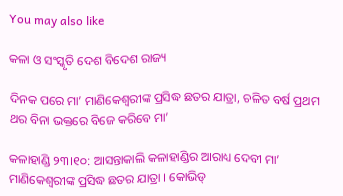You may also like

କଳା ଓ ସଂସ୍କୃତି ଦେଶ ବିଦେଶ ରାଜ୍ୟ

ଦିନକ ପରେ ମା’ ମାଣିକେଶ୍ବରୀଙ୍କ ପ୍ରସିଦ୍ଧ ଛତର ଯାତ୍ରା, ଚଳିତ ବର୍ଷ ପ୍ରଥମ ଥର ବିନା ଭକ୍ତରେ ବିଜେ କରିବେ ମା’

କଳାହାଣ୍ଡି ୨୩।୧୦: ଆସନ୍ତାକାଲି କଳାହାଣ୍ଡିର ଆରାଧ୍ୟ ଦେବୀ ମା’ ମାଣିକେଶ୍ବରୀଙ୍କ ପ୍ରସିଦ୍ଧ ଛତର ଯାତ୍ରା । କୋଭିଡ୍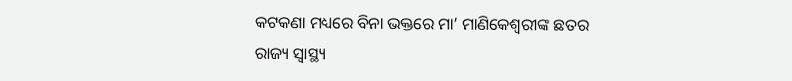କଟକଣା ମଧ୍ୟରେ ବିନା ଭକ୍ତରେ ମା’ ମାଣିକେଶ୍ବରୀଙ୍କ ଛତର
ରାଜ୍ୟ ସ୍ୱାସ୍ଥ୍ୟ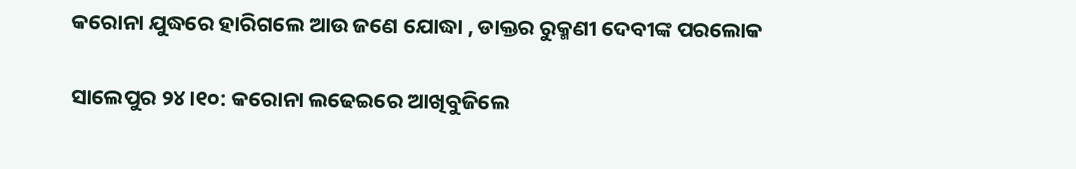କରୋନା ଯୁଦ୍ଧରେ ହାରିଗଲେ ଆଉ ଜଣେ ଯୋଦ୍ଧା , ଡାକ୍ତର ରୁକ୍ମଣୀ ଦେବୀଙ୍କ ପରଲୋକ

ସାଲେପୁର ୨୪।୧୦: କରୋନା ଲଢେଇରେ ଆଖିବୁଜିଲେ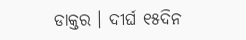ଡାକ୍ତର । ଦୀର୍ଘ ୧୫ଦିନ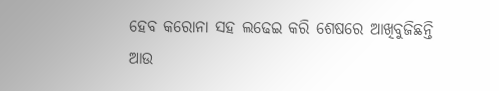ହେବ କରୋନା ସହ ଲଢେଇ କରି ଶେଷରେ ଆଖିବୁଜିଛନ୍ତି ଆଉ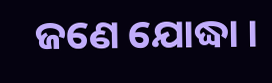ଜଣେ ଯୋଦ୍ଧା ।